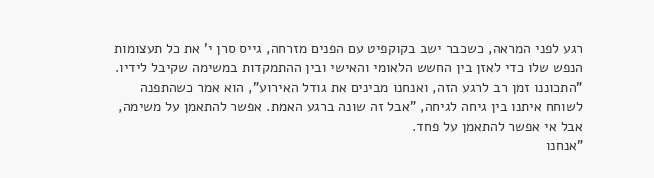רגע לפני המראה, כשכבר ישב בקוקפיט עם הפנים מזרחה, גייס סרן י' את כל תעצומות הנפש שלו כדי לאזן בין החשש הלאומי והאישי ובין ההתמקדות במשימה שקיבל לידיו. "התכוננו זמן רב לרגע הזה, ואנחנו מבינים את גודל האירוע", הוא אמר כשהתפנה לשוחח איתנו בין גיחה לגיחה, "אבל זה שונה ברגע האמת. אפשר להתאמן על משימה, אבל אי אפשר להתאמן על פחד.
"אנחנו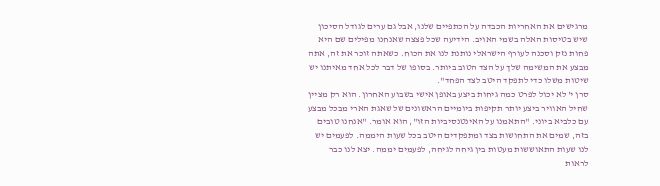מרגישים את האחריות הכבדה על הכתפיים שלנו, אבל גם ערים לגודל הסיכון שיש בטיסות האלה בשמי האויב. הידיעה שכל פצצה שאנחנו מפילים שם היא פחות נזק וסכנה לעורף הישראלי נותנת לנו את הכוח. כשאתה זוכר את זה, אתה מבצע את המשימה שלך על הצד הטוב ביותר. בסופו של דבר לכל אחד מאיתנו יש שיטות משלו כדי לתפקד היטב לצד הפחד".
סרן י' לא יכול לפרט כמה גיחות ביצע באופן אישי בשבוע האחרון. הוא רק מציין שחיל האוויר ביצע יותר תקיפות ביומיים הראשונים של שאגת הארי מבכל מבצע עם כלביא ביוני. "התאמנו על האינטנסיביות הזו", הוא אומר. "אנחנו טובים בזה, שמים את התחושות בצד ומתפקדים היטב בכל שעות היממה. לפעמים יש לנו שעות התאוששות מעטות בין גיחה לגיחה, לפעמים יממה. יצא לנו כבר לראות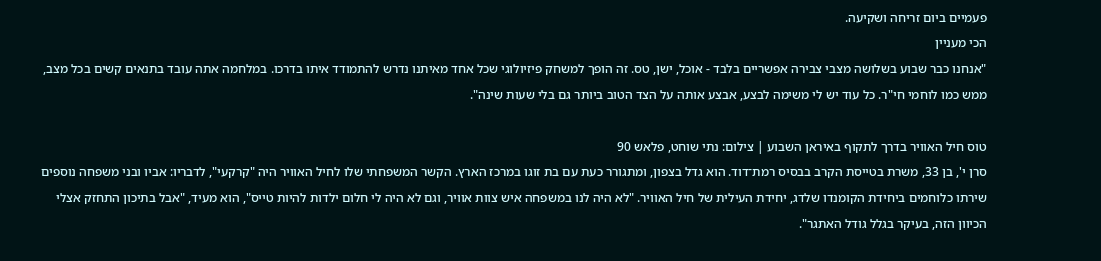פעמיים ביום זריחה ושקיעה.
הכי מעניין
"אנחנו כבר שבוע בשלושה מצבי צבירה אפשריים בלבד - אוכל, ישן, טס. זה הופך למשחק פיזיולוגי שכל אחד מאיתנו נדרש להתמודד איתו בדרכו. במלחמה אתה עובד בתנאים קשים בכל מצב, ממש כמו לוחמי חי"ר. כל עוד יש לי משימה לבצע, אבצע אותה על הצד הטוב ביותר גם בלי שעות שינה".

טוס חיל האוויר בדרך לתקוף באיראן השבוע | צילום: נתי שוחט, פלאש 90
סרן י', בן 33, משרת בטייסת הקרב בבסיס רמת־דוד. הוא גדל בצפון, ומתגורר כעת עם בת זוגו במרכז הארץ. הקשר המשפחתי שלו לחיל האוויר היה "קרקעי", לדבריו: אביו ובני משפחה נוספים שירתו כלוחמים ביחידת הקומנדו שלדג, יחידת העילית של חיל האוויר. "לא היה לנו במשפחה איש צוות אוויר, וגם לא היה לי חלום ילדות להיות טייס", הוא מעיד, "אבל בתיכון התחזק אצלי הכיוון הזה, בעיקר בגלל גודל האתגר".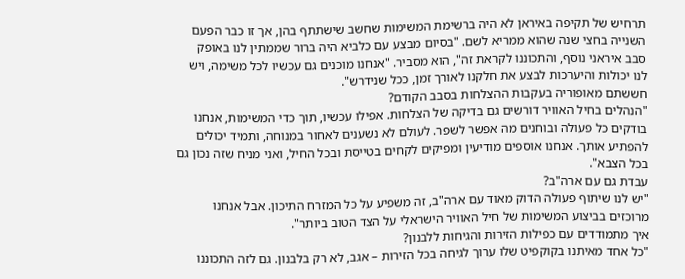תרחיש של תקיפה באיראן לא היה ברשימת המשימות שחשב שישתתף בהן, אך זו כבר הפעם השנייה בחצי שנה שהוא ממריא לשם. "בסיום מבצע עם כלביא היה ברור שממתין לנו באופק סבב איראני נוסף, והתכוננו לקראת זה", הוא מסביר. "אנחנו מוכנים גם עכשיו לכל משימה, ויש לנו יכולות והיערכות לבצע את חלקנו לאורך זמן, ככל שנידרש".
חששתם מאופוריה בעקבות ההצלחות בסבב הקודם?
"הנהלים בחיל האוויר דורשים גם בדיקה של הצלחות. אפילו עכשיו, תוך כדי המשימות, אנחנו בודקים כל פעולה ובוחנים מה אפשר לשפר. לעולם לא נשענים לאחור במנוחה, ותמיד יכולים להפתיע אותך. אנחנו אוספים מודיעין ומפיקים לקחים בטייסת ובכל החיל, ואני מניח שזה נכון גם בכל הצבא".
עבדת גם עם ארה"ב?
"יש לנו שיתוף פעולה הדוק מאוד עם ארה"ב, זה משפיע על כל המזרח התיכון. אבל אנחנו מרוכזים בביצוע המשימות של חיל האוויר הישראלי על הצד הטוב ביותר".
איך מתמודדים עם כפילות הזירות והגיחות ללבנון?
"כל אחד מאיתנו בקוקפיט שלו ערוך לגיחה בכל הזירות – אגב, לא רק בלבנון. גם לזה התכוננו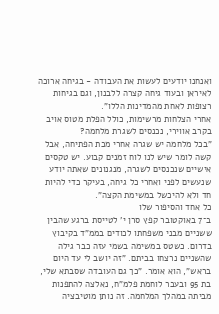ואנחנו יודעים לעשות את העבודה - בגיחה ארוכה לאיראן ובעוד גיחה קצרה ללבנון, וגם בגיחות רצופות לאחת מהמדינות הללו".
אחרי הצלחות מרשימות, כולל הפלת מטוס אויב בקרב אווירי, נכנסים לשגרת מלחמה?
"בכל מלחמה יש שגרה אחרי מכת הפתיחה, אבל קשה לומר שיש לנו לוח זמנים קבוע. יש טקסים אישיים שנכנסים לשגרה, מנגנונים שאתה יודע שנעשים לפני ואחרי כל גיחה, בעיקר כדי להיות חד ולא להיכשל במשימת הקצה".
כל אחד והסיפור שלו
ב־7 באוקטובר קפץ סרן י' לטייסת ברגע שהבין ששניים מבני משפחתו לכודים בממ"ד בקיבוץ בדרום. כשטס במשימה בשמי עזה כבר גילה שהשניים נרצחו בביתם. "זה יושב לי עד היום בראש", הוא אומר. "כך גם העובדה שסבתא שלי, בת 95 ובעבר לוחמת פלמ"ח, נאלצה להתפנות מביתה במהלך המלחמה. זה נותן מוטיבציה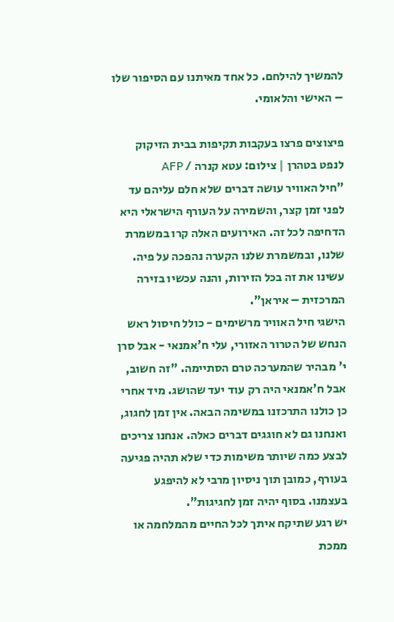להמשיך להילחם. כל אחד מאיתנו עם הסיפור שלו – האישי והלאומי.

פיצוצים פרצו בעקבות תקיפות בבית הזיקוק לנפט בטהרן | צילום: עטא קנרה / AFP
"חיל האוויר עושה דברים שלא חלם עליהם עד לפני זמן קצר, והשמירה על העורף הישראלי היא הדחיפה לכל זה. האירועים האלה קרו במשמרת שלנו, ובמשמרת שלנו הקערה נהפכה על פיה. עשינו את זה בכל הזירות, והנה עכשיו בזירה המרכזית – איראן".
הישגי חיל האוויר מרשימים - כולל חיסול ראש הנחש של הטרור האזורי, עלי ח'אמנאי - אבל סרן י' מבהיר שהמערכה טרם הסתיימה. "זה חשוב, אבל ח'אמנאי היה רק עוד יעד שהושג. מיד אחרי כן כולנו התרכזנו במשימה הבאה. אין זמן לחגוג, ואנחנו גם לא חוגגים דברים כאלה. אנחנו צריכים לבצע כמה שיותר משימות כדי שלא תהיה פגיעה בעורף, כמובן תוך ניסיון מרבי לא להיפגע בעצמנו. בסוף יהיה זמן לחגיגות".
יש רגע שתיקח איתך לכל החיים מהמלחמה או ממכת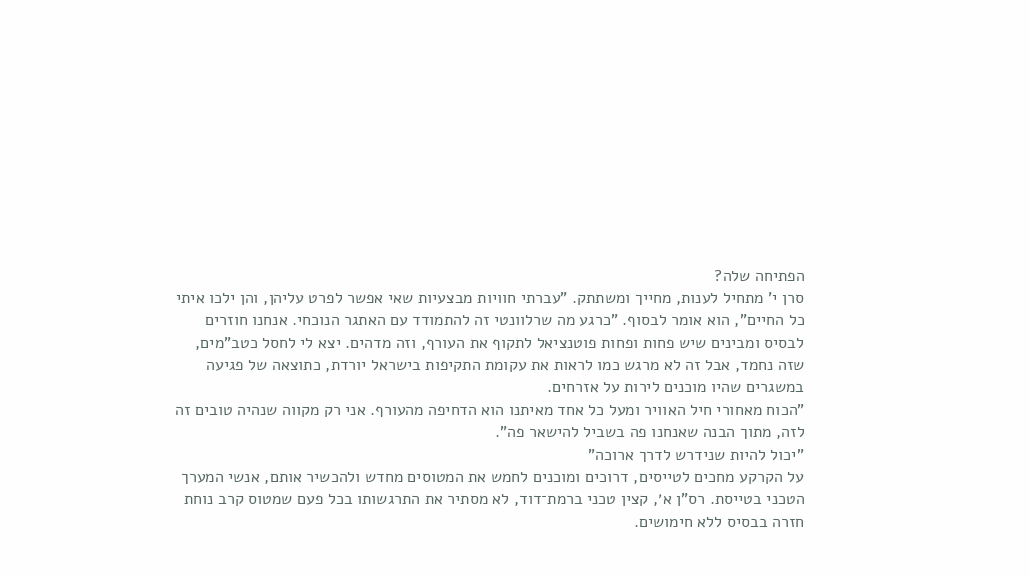הפתיחה שלה?
סרן י' מתחיל לענות, מחייך ומשתתק. "עברתי חוויות מבצעיות שאי אפשר לפרט עליהן, והן ילכו איתי כל החיים", הוא אומר לבסוף. "כרגע מה שרלוונטי זה להתמודד עם האתגר הנוכחי. אנחנו חוזרים לבסיס ומבינים שיש פחות ופחות פוטנציאל לתקוף את העורף, וזה מדהים. יצא לי לחסל כטב"מים, שזה נחמד, אבל זה לא מרגש כמו לראות את עקומת התקיפות בישראל יורדת, כתוצאה של פגיעה במשגרים שהיו מוכנים לירות על אזרחים.
"הכוח מאחורי חיל האוויר ומעל כל אחד מאיתנו הוא הדחיפה מהעורף. אני רק מקווה שנהיה טובים זה לזה, מתוך הבנה שאנחנו פה בשביל להישאר פה".
"יכול להיות שנידרש לדרך ארוכה"
על הקרקע מחכים לטייסים, דרוכים ומוכנים לחמש את המטוסים מחדש ולהכשיר אותם, אנשי המערך הטכני בטייסת. רס"ן א׳, קצין טכני ברמת־דוד, לא מסתיר את התרגשותו בכל פעם שמטוס קרב נוחת חזרה בבסיס ללא חימושים.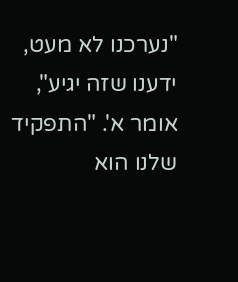"נערכנו לא מעט, ידענו שזה יגיע", אומר א'. "התפקיד שלנו הוא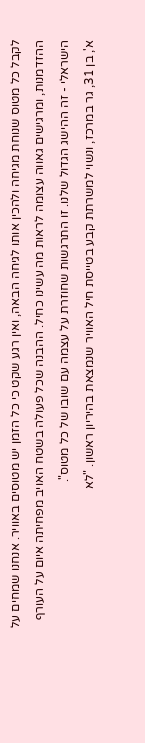לקבל כל מטוס שנוחת מגיחה ולהכין אותו לגיחה הבאה, ואין רגע שקט כי כל הזמן יש מטוסים באוויר. אנחנו שמחים על ההזדמנות, ומרגישים גאווה עצומה לראות מה עשינו כחיל. ההבנה שכל פעולה בשטח האויב מפחיתה איום על העורף הישראלי - זה ההישג הגדול שלנו. זו התרגשות שחוזרת על עצמה עם שובו של כל מטוס".
א', בן 31, גר במרכז, ונשוי למשרתת קבע בטייסת חיל האוויר שנמצאת בהיריון ראשון. "לא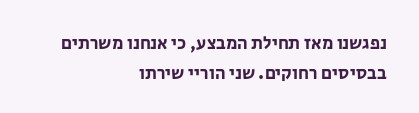נפגשנו מאז תחילת המבצע, כי אנחנו משרתים בבסיסים רחוקים. שני הוריי שירתו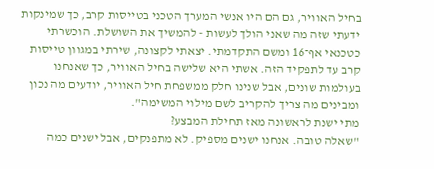בחיל האוויר, גם הם היו אנשי המערך הטכני בטייסות קרב, כך שמינקות ידעתי שזה מה שאני הולך לעשות - להמשיך את השושלת. הוכשרתי כטכנאי אף־16 ומשם התקדמתי. יצאתי לקצונה, שירתי במגוון טייסות קרב עד לתפקיד הזה. אשתי היא שלישה בחיל האוויר, כך שאנחנו בעולמות שונים, אבל שנינו חלק ממשפחת חיל האוויר, יודעים מה נכון ומבינים מה צריך להקריב לשם מילוי המשימה".
מתי ישנת לראשונה מאז תחילת המבצע?
"שאלה טובה. אנחנו ישנים מספיק. לא מתפנקים, אבל ישנים כמה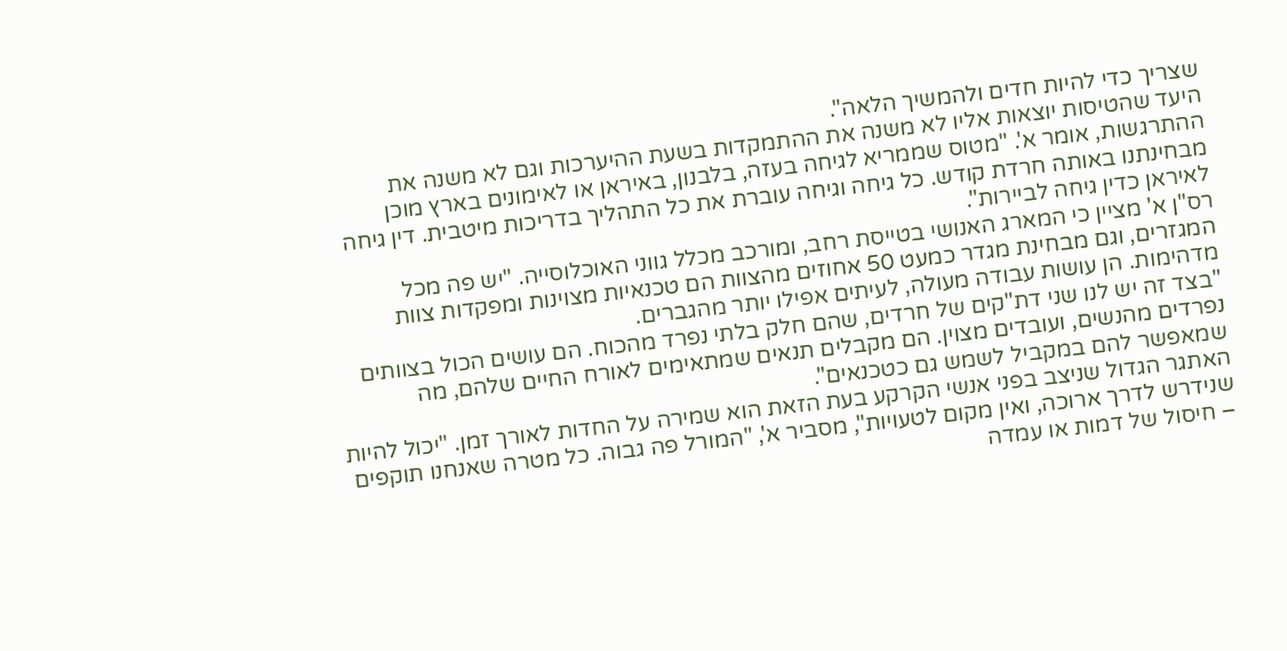שצריך כדי להיות חדים ולהמשיך הלאה".
היעד שהטיסות יוצאות אליו לא משנה את ההתמקדות בשעת ההיערכות וגם לא משנה את ההתרגשות, אומר א'. "מטוס שממריא לגיחה בעזה, בלבנון, באיראן או לאימונים בארץ מוכן מבחינתנו באותה חרדת קודש. כל גיחה וגיחה עוברת את כל התהליך בדריכות מיטבית. דין גיחה לאיראן כדין גיחה לביירות".
רס"ן א' מציין כי המארג האנושי בטייסת רחב, ומורכב מכלל גווני האוכלוסייה. "יש פה מכל המגזרים, וגם מבחינת מגדר כמעט 50 אחוזים מהצוות הם טכנאיות מצוינות ומפקדות צוות מדהימות. הן עושות עבודה מעולה, לעיתים אפילו יותר מהגברים.
"בצד זה יש לנו שני דת"קים של חרדים, שהם חלק בלתי נפרד מהכוח. הם עושים הכול בצוותים נפרדים מהנשים, ועובדים מצוין. הם מקבלים תנאים שמתאימים לאורח החיים שלהם, מה שמאפשר להם במקביל לשמש גם כטכנאים".
האתגר הגדול שניצב בפני אנשי הקרקע בעת הזאת הוא שמירה על החדות לאורך זמן. "יכול להיות שנידרש לדרך ארוכה, ואין מקום לטעויות", מסביר א', "המורל פה גבוה. כל מטרה שאנחנו תוקפים – חיסול של דמות או עמדה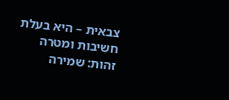צבאית – היא בעלת חשיבות ומטרה זהות: שמירה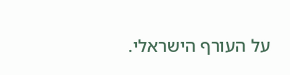על העורף הישראלי.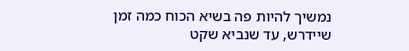נמשיך להיות פה בשיא הכוח כמה זמן שיידרש, עד שנביא שקט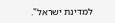למדינת ישראל".